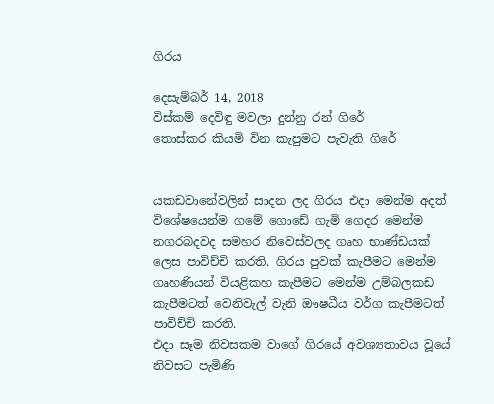ගිරය

දෙසැම්බර් 14, 2018
විස්කම් දෙවිඳු මවලා දුන්නු රන් ගිරේ
තොස්කර කියමි වින කැපුමට පැවැති ගිරේ


යකඩවානේවලින් සාදන ලද ගිරය එදා මෙන්ම අදත් විශේෂයෙන්ම ගමේ ගොඩේ ගැමි ගෙදර මෙන්ම නගරබදවද සමහර නිවෙස්වලද ගෘහ භාණ්ඩයක් ලෙස පාවිච්චි කරති. ගිරය පුවක් කැපීමට මෙන්ම ගෘහණියන් වියළිකහ කැපීමට මෙන්ම උම්බලකඩ කැපීමටත් වෙනිවැල් වැනි ඖෂධීය වර්ග කැපීමටත් පාවිච්චි කරති.
එදා සෑම නිවසකම වාගේ ගිරයේ අවශ්‍යතාවය වූයේ නිවසට පැමිණි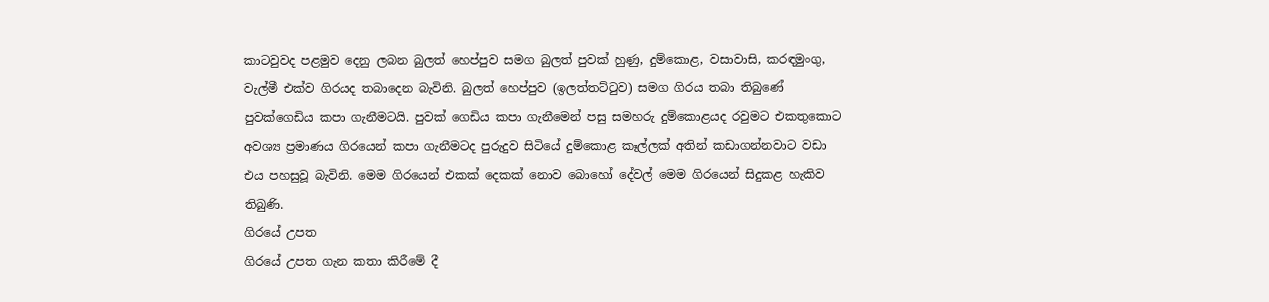කාටවුවද පළමුව දෙනු ලබන බුලත් හෙප්පුව සමග බුලත් පුවක් හුණු, දුම්කොළ, වසාවාසි, කරඳමුංගු, වැල්මී එක්ව ගිරයද තබාදෙන බැවිනි. බුලත් හෙප්පුව (ඉලත්තට්ටුව) සමග ගිරය තබා තිබුණේ පුවක්ගෙඩිය කපා ගැනීමටයි. පුවක් ගෙඩිය කපා ගැනීමෙන් පසු සමහරු දුම්කොළයද රවුමට එකතුකොට අවශ්‍ය ප්‍රමාණය ගිරයෙන් කපා ගැනීමටද පුරුදුව සිටියේ දුම්කොළ කෑල්ලක් අතින් කඩාගන්නවාට වඩා එය පහසුවූ බැවිනි. මෙම ගිරයෙන් එකක් දෙකක් නොව බොහෝ දේවල් මෙම ගිරයෙන් සිදුකළ හැකිව තිබුණි.
ගිරයේ උපත
ගිරයේ උපත ගැන කතා කිරීමේ දී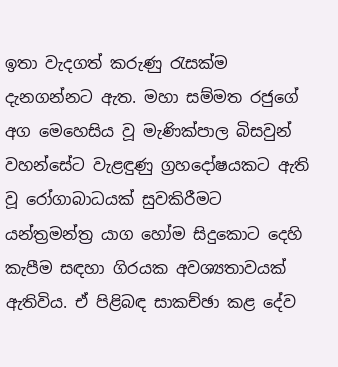ඉතා වැදගත් කරුණු රැසක්ම දැනගන්නට ඇත. මහා සම්මත රජුගේ අග මෙහෙසිය වූ මැණික්පාල බිසවුන් වහන්සේට වැළඳුණු ග්‍රහදෝෂයකට ඇති වූ රෝගාබාධයක් සුවකිරීමට යන්ත්‍රමන්ත්‍ර යාග හෝම සිදුකොට දෙහි කැපීම සඳහා ගිරයක අවශ්‍යතාවයක් ඇතිවිය. ඒ පිළිබඳ සාකච්ඡා කළ දේව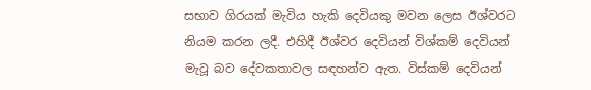සභාව ගිරයක් මැවිය හැකි දෙවියකු මවන ලෙස ඊශ්වරට නියම කරන ලදී. එහිදී ඊශ්වර දෙවියන් විශ්කම් දෙවියන් මැවූ බව දේවකතාවල සඳහන්ව ඇත. විස්කම් දෙවියන්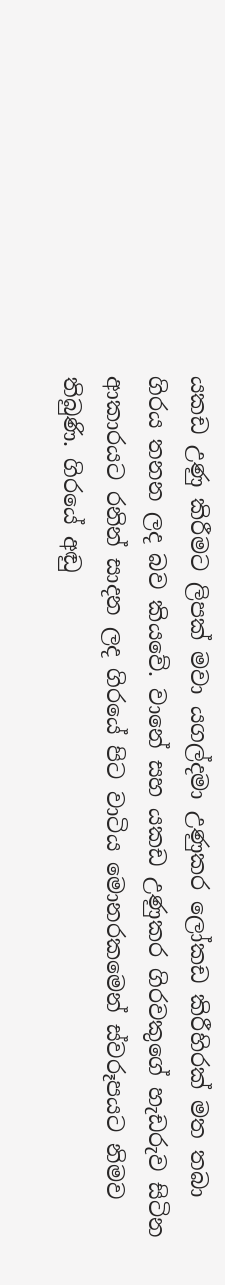යකඩ උණු කිරීමට ලිපක් මවා යගල්දමා උණුකර ලෝකඩ කිරීහිරක් මත තබා ගිරය තනන ලද බව කියවේ. වානේ සහ යකඩ උණුකර ගිරවකුගේ හැඩරුව සිටින ආකාරයට රනින් සාදන ලද ගිරයේ පිට වාටිය මොනරකමෙන් ස්වරූපයට නිමව තිබුණි. ගිරයේ අඬු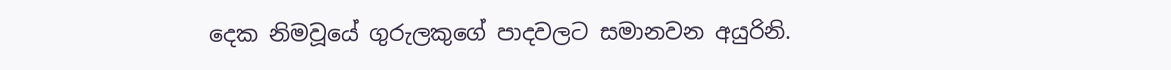දෙක නිමවූයේ ගුරුලකුගේ පාදවලට සමානවන අයුරිනි.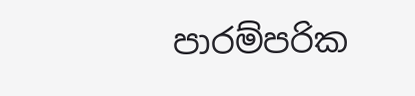පාරම්පරික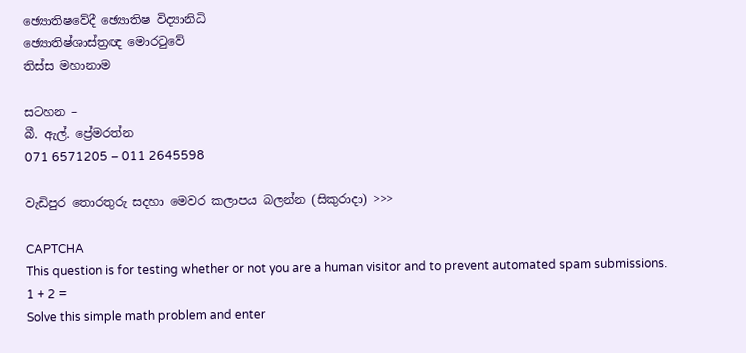ඡ්‍යොතිෂවේදී ඡ්‍යොතිෂ විද්‍යානිධි
ඡ්‍යොතිෂ්ශාස්ත්‍රඥ මොරටුවේ
තිස්ස මහානාම

සටහන –
බී. ඇල්. ප්‍රේමරත්න
071 6571205 – 011 2645598

වැඩිපුර තොරතුරු සදහා මෙවර කලාපය බලන්න (සිකුරාදා) >>>

CAPTCHA
This question is for testing whether or not you are a human visitor and to prevent automated spam submissions.
1 + 2 =
Solve this simple math problem and enter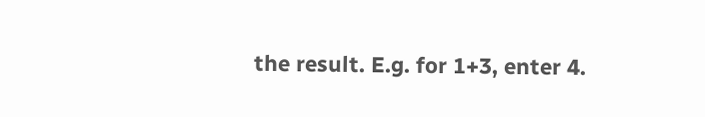the result. E.g. for 1+3, enter 4.